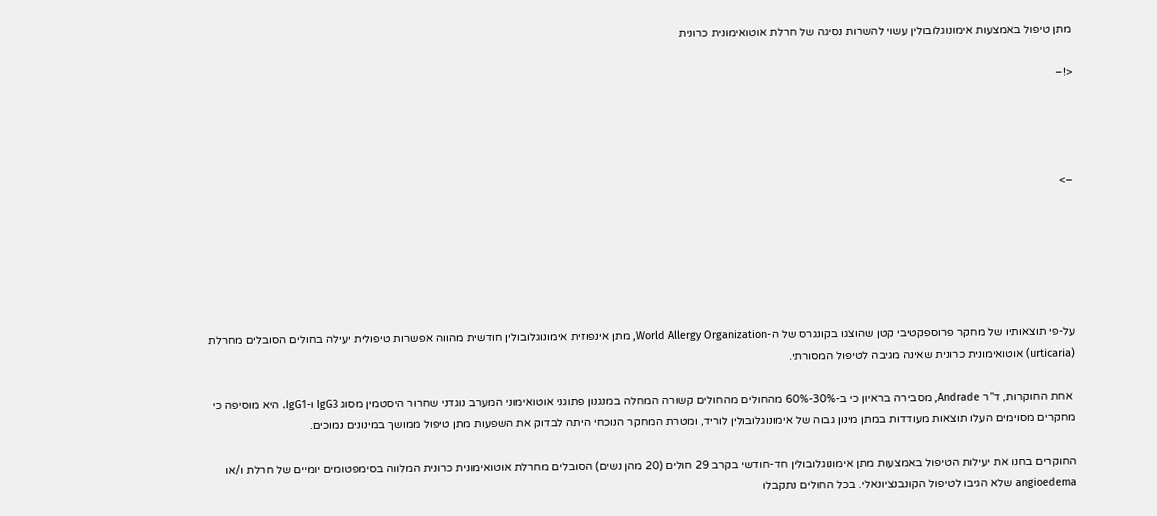מתן טיפול באמצעות אימונוגלובולין עשוי להשרות נסיגה של חרלת אוטואימונית כרונית

<!–




–>






על-פי תוצאותיו של מחקר פרוספקטיבי קטן שהוצגו בקונגרס של ה-World Allergy Organization, מתן אינפוזית אימונוגלובולין חודשית מהווה אפשרות טיפולית יעילה בחולים הסובלים מחרלת (urticaria) אוטואימונית כרונית שאינה מגיבה לטיפול המסורתי.

 אחת החוקרות, ד”ר Andrade, מסבירה בראיון כי ב-30%-60% מהחולים מהחולים קשורה המחלה במנגנון פתוגני אוטואימוני המערב נוגדני שחרור היסטמין מסוג IgG3 ו-IgG1. היא מוסיפה כי מחקרים מסוימים העלו תוצאות מעודדות במתן מינון גבוה של אימונוגלובולין לוריד, ומטרת המחקר הנוכחי היתה לבדוק את השפעות מתן טיפול ממושך במינונים נמוכים.

החוקרים בחנו את יעילות הטיפול באמצעות מתן אימונוגלובולין חד-חודשי בקרב 29 חולים (20 מהן נשים) הסובלים מחרלת אוטואימונית כרונית המלווה בסימפטומים יומיים של חרלת ו/או angioedema שלא הגיבו לטיפול הקונבנציונאלי. בכל החולים נתקבלו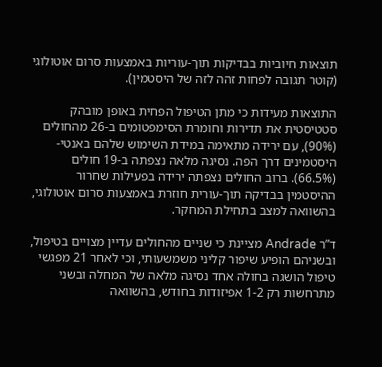תוצאות חיוביות בבדיקות תוך-עוריות באמצעות סרום אוטולוגי (קוטר תגובה לפחות זהה לזה של היסטמין).

התוצאות מעידות כי מתן הטיפול הפחית באופן מובהק סטטיסטית את תדירות וחומרת הסימפטומים ב-26 מהחולים (90%), עם ירידה מתאימה במידת השימוש שלהם באנטי-היסטמינים דרך הפה. נסיגה מלאה נצפתה ב-19 חולים (66.5%). ברוב החולים נצפתה ירידה בפעילות שחרור ההיסטמין בבדיקה תוך-עורית חוזרת באמצעות סרום אוטולוגי, בהשוואה למצב בתחילת המחקר.

ד”ר Andrade מציינת כי שניים מהחולים עדיין מצויים בטיפול, ובשניהם הופיע שיפור קליני משמשעותי, וכי לאחר 21 מפגשי טיפול הושגה בחולה אחד נסיגה מלאה של המחלה ובשני מתרחשות רק 1-2 אפיזודות בחודש, בהשוואה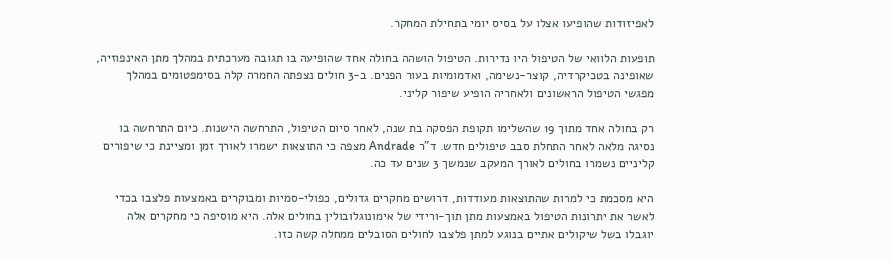לאפיזודות שהופיעו אצלו על בסיס יומי בתחילת המחקר.

תופעות הלוואי של הטיפול היו נדירות. הטיפול הושהה בחולה אחד שהופיעה בו תגובה מערכתית במהלך מתן האינפוזיה, שאופינה בטכיקרדיה, קוצר-נשימה, ואדמומיות בעור הפנים. ב-3 חולים נצפתה החמרה קלה בסימפטומים במהלך מפגשי הטיפול הראשונים ולאחריה הופיע שיפור קליני.

רק בחולה אחד מתוך 19 שהשלימו תקופת הפסקה בת שנה, לאחר סיום הטיפול, התרחשה הישנות. כיום התרחשה בו נסיגה מלאה לאחר התחלת סבב טיפולים חדש. ד”ר Andrade מצפה כי התוצאות ישמרו לאורך זמן ומציינת כי שיפורים קליניים נשמרו בחולים לאורך המעקב שנמשך 3 שנים עד כה.

היא מסכמת כי למרות שהתוצאות מעודדות, דרושים מחקרים גדולים, כפולי-סמיות ומבוקרים באמצעות פלצבו בכדי לאשר את יתרונות הטיפול באמצעות מתן תוך-ורידי של אימונוגלובולין בחולים אלה. היא מוסיפה כי מחקרים אלה יוגבלו בשל שיקולים אתיים בנוגע למתן פלצבו לחולים הסובלים ממחלה קשה כזו.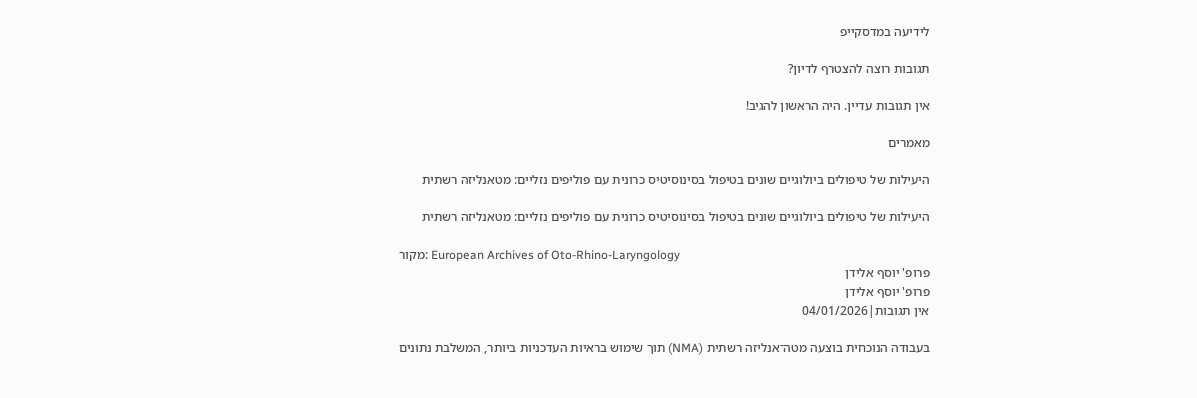לידיעה במדסקייפ

תגובות רוצה להצטרף לדיון?

אין תגובות עדיין. היה הראשון להגיב!

מאמרים

היעילות של טיפולים ביולוגיים שונים בטיפול בסינוסיטיס כרונית עם פוליפים נזליים: מטאנליזה רשתית

היעילות של טיפולים ביולוגיים שונים בטיפול בסינוסיטיס כרונית עם פוליפים נזליים: מטאנליזה רשתית

מקור: European Archives of Oto-Rhino-Laryngology
פרופ' יוסף אלידן
פרופ' יוסף אלידן
אין תגובות|04/01/2026

בעבודה הנוכחית בוצעה מטה־אנליזה רשתית (NMA) תוך שימוש בראיות העדכניות ביותר, המשלבת נתונים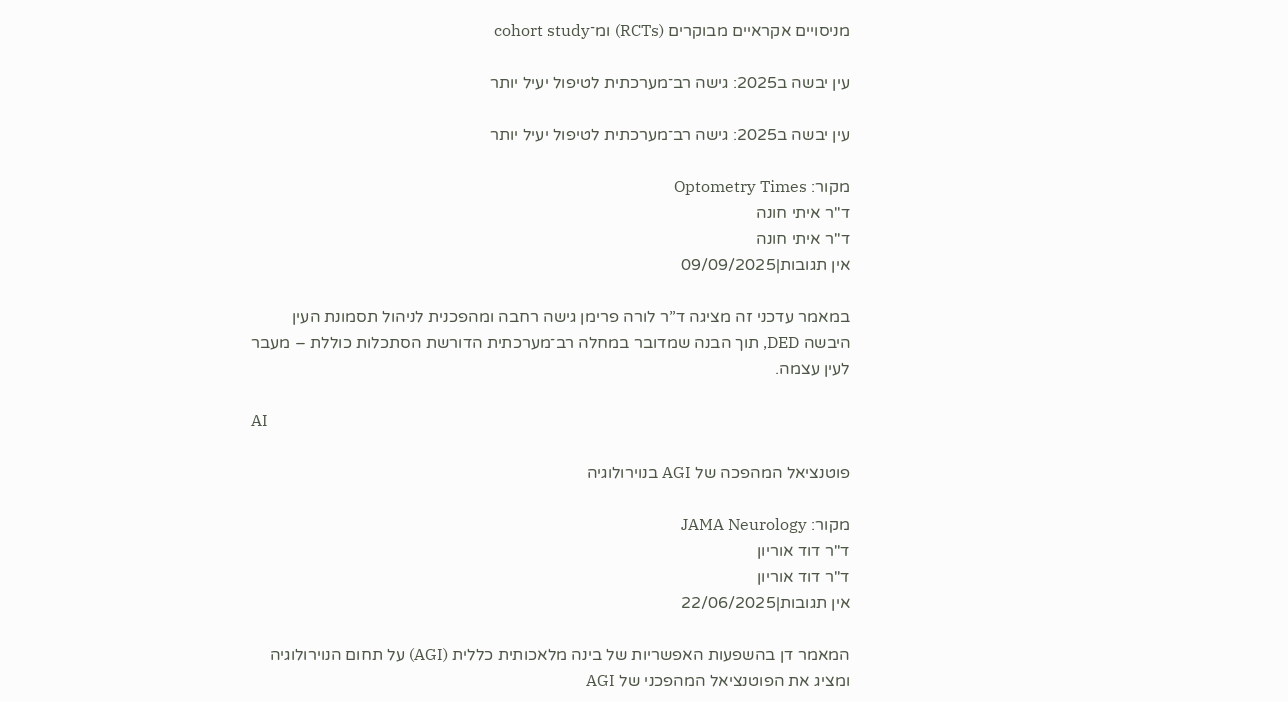מניסויים אקראיים מבוקרים (RCTs) ומ־cohort study

עין יבשה ב2025: גישה רב־מערכתית לטיפול יעיל יותר

עין יבשה ב2025: גישה רב־מערכתית לטיפול יעיל יותר

מקור: Optometry Times
ד"ר איתי חונה
ד"ר איתי חונה
אין תגובות|09/09/2025

במאמר עדכני זה מציגה ד”ר לורה פרימן גישה רחבה ומהפכנית לניהול תסמונת העין היבשה DED, תוך הבנה שמדובר במחלה רב־מערכתית הדורשת הסתכלות כוללת – מעבר לעין עצמה.

AI

פוטנציאל המהפכה של AGI בנוירולוגיה

מקור: JAMA Neurology
ד"ר דוד אוריון
ד"ר דוד אוריון
אין תגובות|22/06/2025

המאמר דן בהשפעות האפשריות של בינה מלאכותית כללית (AGI) על תחום הנוירולוגיה ומציג את הפוטנציאל המהפכני של AGI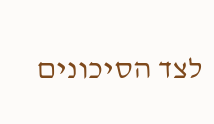לצד הסיכונים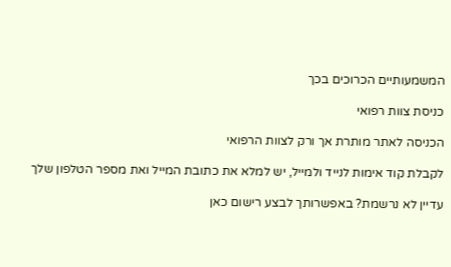המשמעותיים הכרוכים בכך

כניסת צוות רפואי

הכניסה לאתר מותרת אך ורק לצוות הרפואי

לקבלת קוד אימות לנייד ולמייל, יש למלא את כתובת המייל ואת מספר הטלפון שלך

עדיין לא נרשמת? באפשרותך לבצע רישום כאן